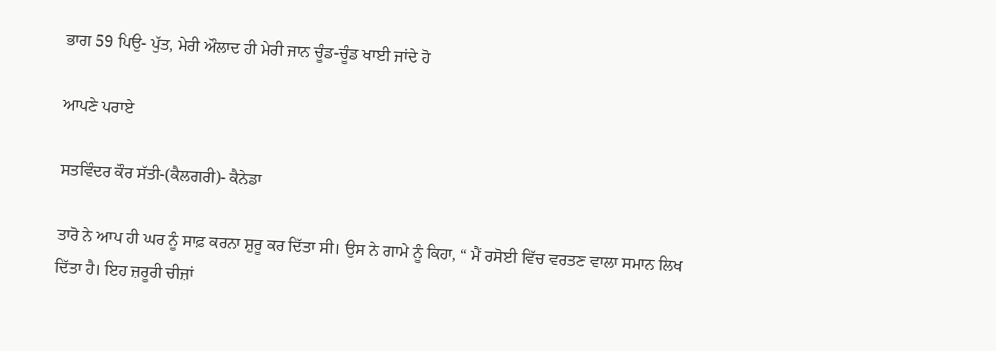ਭਾਗ 59 ਪਿਉ- ਪੁੱਤ, ਮੇਰੀ ਔਲਾਦ ਹੀ ਮੇਰੀ ਜਾਨ ਚੂੰਡ-ਚੂੰਡ ਖਾਈ ਜਾਂਦੇ ਹੋ

ਆਪਣੇ ਪਰਾਏ

ਸਤਵਿੰਦਰ ਕੌਰ ਸੱਤੀ-(ਕੈਲਗਰੀ)- ਕੈਨੇਡਾ

ਤਾਰੋ ਨੇ ਆਪ ਹੀ ਘਰ ਨੂੰ ਸਾਫ਼ ਕਰਨਾ ਸ਼ੁਰੂ ਕਰ ਦਿੱਤਾ ਸੀ। ਉਸ ਨੇ ਗਾਮੇ ਨੂੰ ਕਿਹਾ, “ ਮੈਂ ਰਸੋਈ ਵਿੱਚ ਵਰਤਣ ਵਾਲਾ ਸਮਾਨ ਲਿਖ ਦਿੱਤਾ ਹੈ। ਇਹ ਜ਼ਰੂਰੀ ਚੀਜ਼ਾਂ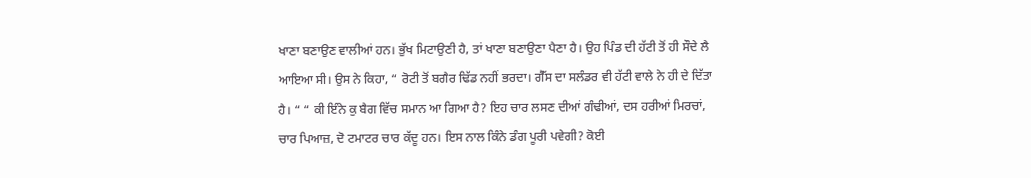ਖਾਣਾ ਬਣਾਉਣ ਵਾਲੀਆਂ ਹਨ। ਭੁੱਖ ਮਿਟਾਉਣੀ ਹੈ, ਤਾਂ ਖਾਣਾ ਬਣਾਉਣਾ ਪੈਣਾ ਹੈ। ਉਹ ਪਿੰਡ ਦੀ ਹੱਟੀ ਤੋਂ ਹੀ ਸੌਦੇ ਲੈ ਆਇਆ ਸੀ। ਉਸ ਨੇ ਕਿਹਾ, “ ਰੋਟੀ ਤੋਂ ਬਗੈਰ ਢਿੱਡ ਨਹੀਂ ਭਰਦਾ। ਗੈੱਸ ਦਾ ਸਲੰਡਰ ਵੀ ਹੱਟੀ ਵਾਲੇ ਨੇ ਹੀ ਦੇ ਦਿੱਤਾ ਹੈ। “ “ ਕੀ ਇੰਨੇ ਕੁ ਬੈਗ ਵਿੱਚ ਸਮਾਨ ਆ ਗਿਆ ਹੈ? ਇਹ ਚਾਰ ਲਸਣ ਦੀਆਂ ਗੰਢੀਆਂ, ਦਸ ਹਰੀਆਂ ਮਿਰਚਾਂ, ਚਾਰ ਪਿਆਜ਼, ਦੋ ਟਮਾਟਰ ਚਾਰ ਕੱਦੂ ਹਨ। ਇਸ ਨਾਲ ਕਿੰਨੇ ਡੰਗ ਪੂਰੀ ਪਵੇਗੀ? ਕੋਈ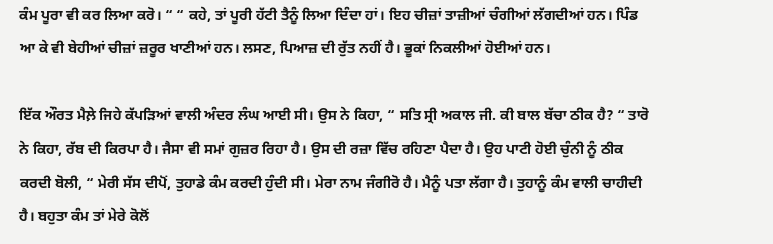ਕੰਮ ਪੂਰਾ ਵੀ ਕਰ ਲਿਆ ਕਰੋ। “ “ ਕਹੇ, ਤਾਂ ਪੂਰੀ ਹੱਟੀ ਤੈਨੂੰ ਲਿਆ ਦਿੰਦਾ ਹਾਂ। ਇਹ ਚੀਜ਼ਾਂ ਤਾਜ਼ੀਆਂ ਚੰਗੀਆਂ ਲੱਗਦੀਆਂ ਹਨ। ਪਿੰਡ ਆ ਕੇ ਵੀ ਬੇਹੀਆਂ ਚੀਜ਼ਾਂ ਜ਼ਰੂਰ ਖਾਣੀਆਂ ਹਨ। ਲਸਣ, ਪਿਆਜ਼ ਦੀ ਰੁੱਤ ਨਹੀਂ ਹੈ। ਭੂਕਾਂ ਨਿਕਲੀਆਂ ਹੋਈਆਂ ਹਨ।

ਇੱਕ ਔਰਤ ਮੈਲ਼ੇ ਜਿਹੇ ਕੱਪੜਿਆਂ ਵਾਲੀ ਅੰਦਰ ਲੰਘ ਆਈ ਸੀ। ਉਸ ਨੇ ਕਿਹਾ, “ ਸਤਿ ਸ੍ਰੀ ਅਕਾਲ ਜੀ. ਕੀ ਬਾਲ ਬੱਚਾ ਠੀਕ ਹੈ? “ ਤਾਰੋ ਨੇ ਕਿਹਾ, ਰੱਬ ਦੀ ਕਿਰਪਾ ਹੈ। ਜੈਸਾ ਵੀ ਸਮਾਂ ਗੁਜ਼ਰ ਰਿਹਾ ਹੈ। ਉਸ ਦੀ ਰਜ਼ਾ ਵਿੱਚ ਰਹਿਣਾ ਪੈਦਾ ਹੈ। ਉਹ ਪਾਟੀ ਹੋਈ ਚੁੰਨੀ ਨੂੰ ਠੀਕ ਕਰਦੀ ਬੋਲੀ, “ ਮੇਰੀ ਸੱਸ ਦੀਪੋਂ, ਤੁਹਾਡੇ ਕੰਮ ਕਰਦੀ ਹੁੰਦੀ ਸੀ। ਮੇਰਾ ਨਾਮ ਜੰਗੀਰੋ ਹੈ। ਮੈਨੂੰ ਪਤਾ ਲੱਗਾ ਹੈ। ਤੁਹਾਨੂੰ ਕੰਮ ਵਾਲੀ ਚਾਹੀਦੀ ਹੈ। ਬਹੁਤਾ ਕੰਮ ਤਾਂ ਮੇਰੇ ਕੋਲੋਂ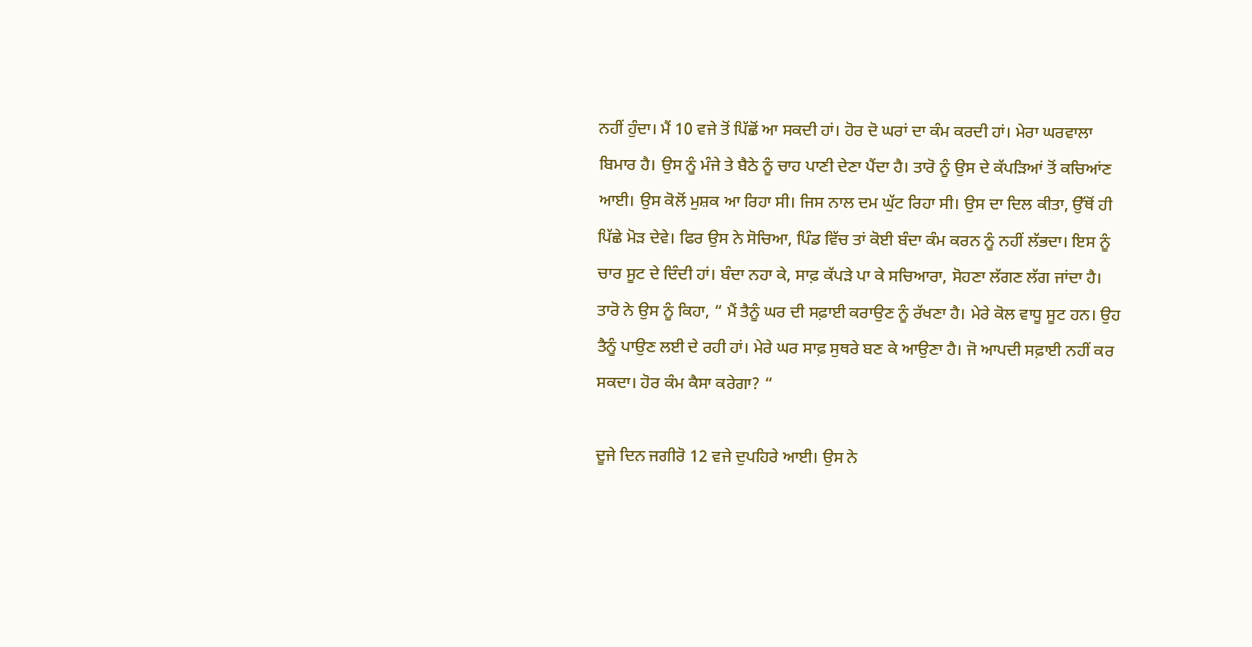ਨਹੀਂ ਹੁੰਦਾ। ਮੈਂ 10 ਵਜੇ ਤੋਂ ਪਿੱਛੋਂ ਆ ਸਕਦੀ ਹਾਂ। ਹੋਰ ਦੋ ਘਰਾਂ ਦਾ ਕੰਮ ਕਰਦੀ ਹਾਂ। ਮੇਰਾ ਘਰਵਾਲਾ ਬਿਮਾਰ ਹੈ। ਉਸ ਨੂੰ ਮੰਜੇ ਤੇ ਬੈਠੇ ਨੂੰ ਚਾਹ ਪਾਣੀ ਦੇਣਾ ਪੈਂਦਾ ਹੈ। ਤਾਰੋ ਨੂੰ ਉਸ ਦੇ ਕੱਪੜਿਆਂ ਤੋਂ ਕਚਿਆਂਣ ਆਈ। ਉਸ ਕੋਲੋਂ ਮੁਸ਼ਕ ਆ ਰਿਹਾ ਸੀ। ਜਿਸ ਨਾਲ ਦਮ ਘੁੱਟ ਰਿਹਾ ਸੀ। ਉਸ ਦਾ ਦਿਲ ਕੀਤਾ, ਉੱਥੋਂ ਹੀ ਪਿੱਛੇ ਮੋੜ ਦੇਵੇ। ਫਿਰ ਉਸ ਨੇ ਸੋਚਿਆ, ਪਿੰਡ ਵਿੱਚ ਤਾਂ ਕੋਈ ਬੰਦਾ ਕੰਮ ਕਰਨ ਨੂੰ ਨਹੀਂ ਲੱਭਦਾ। ਇਸ ਨੂੰ ਚਾਰ ਸੂਟ ਦੇ ਦਿੰਦੀ ਹਾਂ। ਬੰਦਾ ਨਹਾ ਕੇ, ਸਾਫ਼ ਕੱਪੜੇ ਪਾ ਕੇ ਸਚਿਆਰਾ, ਸੋਹਣਾ ਲੱਗਣ ਲੱਗ ਜਾਂਦਾ ਹੈ। ਤਾਰੋ ਨੇ ਉਸ ਨੂੰ ਕਿਹਾ, “ ਮੈਂ ਤੈਨੂੰ ਘਰ ਦੀ ਸਫ਼ਾਈ ਕਰਾਉਣ ਨੂੰ ਰੱਖਣਾ ਹੈ। ਮੇਰੇ ਕੋਲ ਵਾਧੂ ਸੂਟ ਹਨ। ਉਹ ਤੈਨੂੰ ਪਾਉਣ ਲਈ ਦੇ ਰਹੀ ਹਾਂ। ਮੇਰੇ ਘਰ ਸਾਫ਼ ਸੁਥਰੇ ਬਣ ਕੇ ਆਉਣਾ ਹੈ। ਜੋ ਆਪਦੀ ਸਫ਼ਾਈ ਨਹੀਂ ਕਰ ਸਕਦਾ। ਹੋਰ ਕੰਮ ਕੈਸਾ ਕਰੇਗਾ? “

ਦੂਜੇ ਦਿਨ ਜਗੀਰੋ 12 ਵਜੇ ਦੁਪਹਿਰੇ ਆਈ। ਉਸ ਨੇ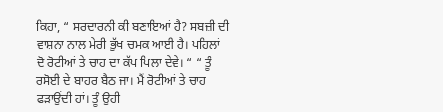ਕਿਹਾ, “ ਸਰਦਾਰਨੀ ਕੀ ਬਣਾਇਆਂ ਹੈ? ਸਬਜ਼ੀ ਦੀ ਵਾਸ਼ਨਾ ਨਾਲ ਮੇਰੀ ਭੁੱਖ ਚਮਕ ਆਈ ਹੈ। ਪਹਿਲਾਂ ਦੋ ਰੋਟੀਆਂ ਤੇ ਚਾਹ ਦਾ ਕੱਪ ਪਿਲਾ ਦੇਵੇ। “ “ ਤੂੰ ਰਸੋਈ ਦੇ ਬਾਹਰ ਬੈਠ ਜਾ। ਮੈਂ ਰੋਟੀਆਂ ਤੇ ਚਾਹ ਫੜਾਉਂਦੀ ਹਾਂ। ਤੂੰ ਉਹੀ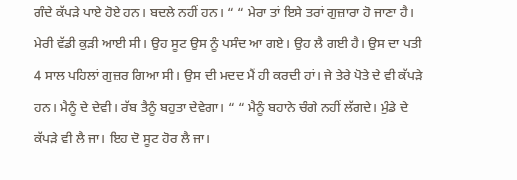ਗੰਦੇ ਕੱਪੜੇ ਪਾਏ ਹੋਏ ਹਨ। ਬਦਲੇ ਨਹੀਂ ਹਨ। “ “ ਮੇਰਾ ਤਾਂ ਇਸੇ ਤਰਾਂ ਗੁਜ਼ਾਰਾ ਹੋ ਜਾਣਾ ਹੈ। ਮੇਰੀ ਵੱਡੀ ਕੁੜੀ ਆਈ ਸੀ। ਉਹ ਸੂਟ ਉਸ ਨੂੰ ਪਸੰਦ ਆ ਗਏ। ਉਹ ਲੈ ਗਈ ਹੈ। ਉਸ ਦਾ ਪਤੀ 4 ਸਾਲ ਪਹਿਲਾਂ ਗੁਜ਼ਰ ਗਿਆ ਸੀ। ਉਸ ਦੀ ਮਦਦ ਮੈਂ ਹੀ ਕਰਦੀ ਹਾਂ। ਜੇ ਤੇਰੇ ਪੋਤੇ ਦੇ ਵੀ ਕੱਪੜੇ ਹਨ। ਮੈਨੂੰ ਦੇ ਦੇਵੀ। ਰੱਬ ਤੈਨੂੰ ਬਹੁਤਾ ਦੇਵੇਗਾ। “ “ ਮੈਨੂੰ ਬਹਾਨੇ ਚੰਗੇ ਨਹੀਂ ਲੱਗਦੇ। ਮੁੰਡੇ ਦੇ ਕੱਪੜੇ ਵੀ ਲੈ ਜਾ। ਇਹ ਦੋ ਸੂਟ ਹੋਰ ਲੈ ਜਾ।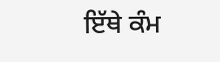ਇੱਥੇ ਕੰਮ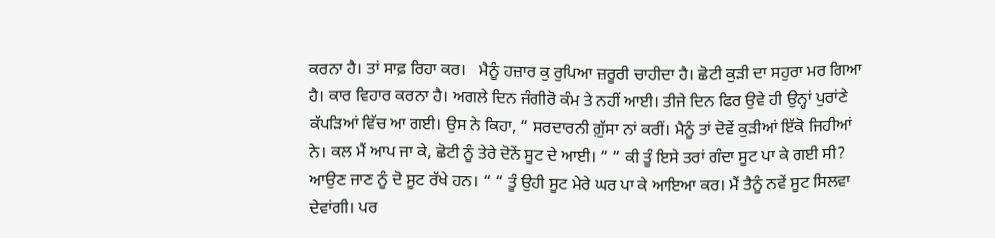ਕਰਨਾ ਹੈ। ਤਾਂ ਸਾਫ਼ ਰਿਹਾ ਕਰ।   ਮੈਨੂੰ ਹਜ਼ਾਰ ਕੁ ਰੁਪਿਆ ਜ਼ਰੂਰੀ ਚਾਹੀਦਾ ਹੈ। ਛੋਟੀ ਕੁੜੀ ਦਾ ਸਹੁਰਾ ਮਰ ਗਿਆ ਹੈ। ਕਾਰ ਵਿਹਾਰ ਕਰਨਾ ਹੈ। ਅਗਲੇ ਦਿਨ ਜੰਗੀਰੋ ਕੰਮ ਤੇ ਨਹੀਂ ਆਈ। ਤੀਜੇ ਦਿਨ ਫਿਰ ਉਵੇ ਹੀ ਉਨ੍ਹਾਂ ਪੁਰਾਂਣੇ ਕੱਪੜਿਆਂ ਵਿੱਚ ਆ ਗਈ। ਉਸ ਨੇ ਕਿਹਾ, “ ਸਰਦਾਰਨੀ ਗ਼ੁੱਸਾ ਨਾਂ ਕਰੀਂ। ਮੈਨੂੰ ਤਾਂ ਦੋਵੇਂ ਕੁੜੀਆਂ ਇੱਕੋ ਜਿਹੀਆਂ ਨੇ। ਕਲ ਮੈਂ ਆਪ ਜਾ ਕੇ, ਛੋਟੀ ਨੂੰ ਤੇਰੇ ਦੋਨੇਂ ਸੂਟ ਦੇ ਆਈ। “ “ ਕੀ ਤੂੰ ਇਸੇ ਤਰਾਂ ਗੰਦਾ ਸੂਟ ਪਾ ਕੇ ਗਈ ਸੀ?  ਆਉਣ ਜਾਣ ਨੂੰ ਦੋ ਸੂਟ ਰੱਖੇ ਹਨ। “ “ ਤੂੰ ਉਹੀ ਸੂਟ ਮੇਰੇ ਘਰ ਪਾ ਕੇ ਆਇਆ ਕਰ। ਮੈਂ ਤੈਨੂੰ ਨਵੇਂ ਸੂਟ ਸਿਲਵਾ ਦੇਵਾਂਗੀ। ਪਰ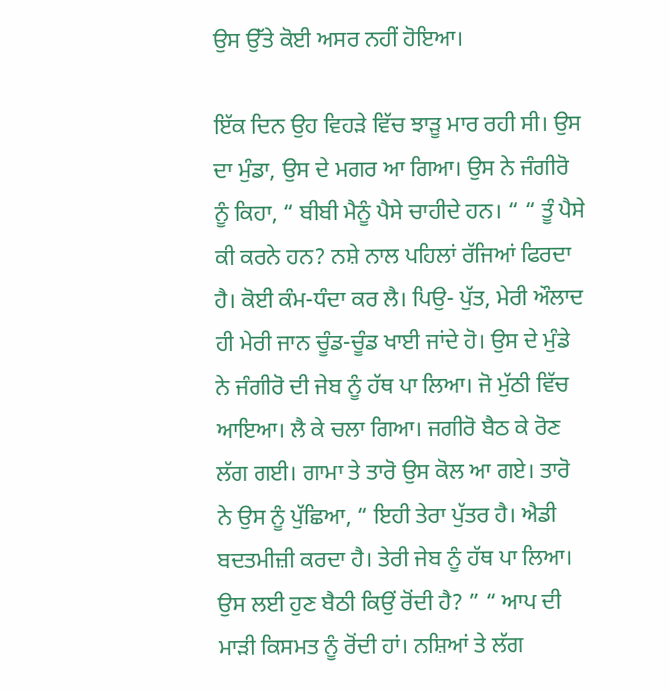ਉਸ ਉੱਤੇ ਕੋਈ ਅਸਰ ਨਹੀਂ ਹੋਇਆ।

ਇੱਕ ਦਿਨ ਉਹ ਵਿਹੜੇ ਵਿੱਚ ਝਾੜੂ ਮਾਰ ਰਹੀ ਸੀ। ਉਸ ਦਾ ਮੁੰਡਾ, ਉਸ ਦੇ ਮਗਰ ਆ ਗਿਆ। ਉਸ ਨੇ ਜੰਗੀਰੋ ਨੂੰ ਕਿਹਾ, “ ਬੀਬੀ ਮੈਨੂੰ ਪੈਸੇ ਚਾਹੀਦੇ ਹਨ। “ “ ਤੂੰ ਪੈਸੇ ਕੀ ਕਰਨੇ ਹਨ? ਨਸ਼ੇ ਨਾਲ ਪਹਿਲਾਂ ਰੱਜਿਆਂ ਫਿਰਦਾ ਹੈ। ਕੋਈ ਕੰਮ-ਧੰਦਾ ਕਰ ਲੈ। ਪਿਉ- ਪੁੱਤ, ਮੇਰੀ ਔਲਾਦ ਹੀ ਮੇਰੀ ਜਾਨ ਚੂੰਡ-ਚੂੰਡ ਖਾਈ ਜਾਂਦੇ ਹੋ। ਉਸ ਦੇ ਮੁੰਡੇ ਨੇ ਜੰਗੀਰੋ ਦੀ ਜੇਬ ਨੂੰ ਹੱਥ ਪਾ ਲਿਆ। ਜੋ ਮੁੱਠੀ ਵਿੱਚ ਆਇਆ। ਲੈ ਕੇ ਚਲਾ ਗਿਆ। ਜਗੀਰੋ ਬੈਠ ਕੇ ਰੋਣ ਲੱਗ ਗਈ। ਗਾਮਾ ਤੇ ਤਾਰੋ ਉਸ ਕੋਲ ਆ ਗਏ। ਤਾਰੋ ਨੇ ਉਸ ਨੂੰ ਪੁੱਛਿਆ, “ ਇਹੀ ਤੇਰਾ ਪੁੱਤਰ ਹੈ। ਐਡੀ ਬਦਤਮੀਜ਼ੀ ਕਰਦਾ ਹੈ। ਤੇਰੀ ਜੇਬ ਨੂੰ ਹੱਥ ਪਾ ਲਿਆ। ਉਸ ਲਈ ਹੁਣ ਬੈਠੀ ਕਿਉਂ ਰੋਂਦੀ ਹੈ? ” “ ਆਪ ਦੀ ਮਾੜੀ ਕਿਸਮਤ ਨੂੰ ਰੋਂਦੀ ਹਾਂ। ਨਸ਼ਿਆਂ ਤੇ ਲੱਗ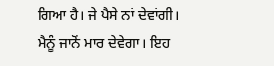ਗਿਆ ਹੈ। ਜੇ ਪੈਸੇ ਨਾਂ ਦੇਵਾਂਗੀ। ਮੈਨੂੰ ਜਾਨੋਂ ਮਾਰ ਦੇਵੇਗਾ। ਇਹ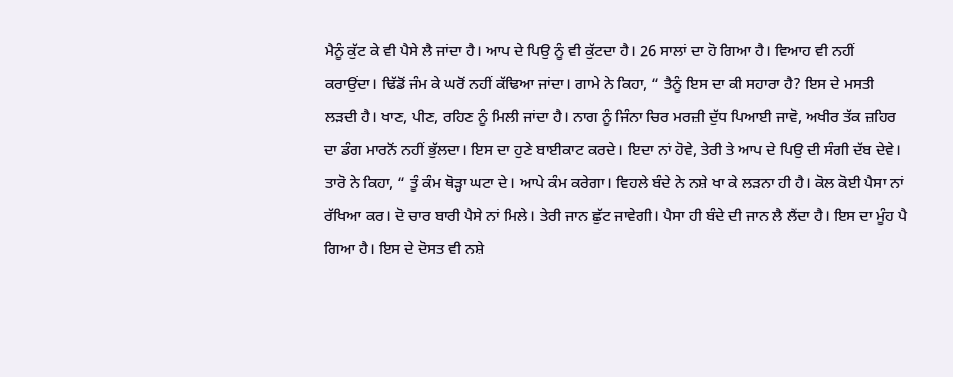ਮੈਨੂੰ ਕੁੱਟ ਕੇ ਵੀ ਪੈਸੇ ਲੈ ਜਾਂਦਾ ਹੈ। ਆਪ ਦੇ ਪਿਉ ਨੂੰ ਵੀ ਕੁੱਟਦਾ ਹੈ। 26 ਸਾਲਾਂ ਦਾ ਹੋ ਗਿਆ ਹੈ। ਵਿਆਹ ਵੀ ਨਹੀਂ ਕਰਾਉਂਦਾ। ਢਿੱਡੋਂ ਜੰਮ ਕੇ ਘਰੋਂ ਨਹੀਂ ਕੱਢਿਆ ਜਾਂਦਾ। ਗਾਮੇ ਨੇ ਕਿਹਾ, “ ਤੈਨੂੰ ਇਸ ਦਾ ਕੀ ਸਹਾਰਾ ਹੈ? ਇਸ ਦੇ ਮਸਤੀ ਲੜਦੀ ਹੈ। ਖਾਣ, ਪੀਣ, ਰਹਿਣ ਨੂੰ ਮਿਲੀ ਜਾਂਦਾ ਹੈ। ਨਾਗ ਨੂੰ ਜਿੰਨਾ ਚਿਰ ਮਰਜ਼ੀ ਦੁੱਧ ਪਿਆਈ ਜਾਵੋ, ਅਖੀਰ ਤੱਕ ਜ਼ਹਿਰ ਦਾ ਡੰਗ ਮਾਰਨੋਂ ਨਹੀਂ ਭੁੱਲਦਾ। ਇਸ ਦਾ ਹੁਣੇ ਬਾਈਕਾਟ ਕਰਦੇ। ਇਦਾ ਨਾਂ ਹੋਵੇ, ਤੇਰੀ ਤੇ ਆਪ ਦੇ ਪਿਉ ਦੀ ਸੰਗੀ ਦੱਬ ਦੇਵੇ। ਤਾਰੋ ਨੇ ਕਿਹਾ, “ ਤੂੰ ਕੰਮ ਥੋੜ੍ਹਾ ਘਟਾ ਦੇ। ਆਪੇ ਕੰਮ ਕਰੇਗਾ। ਵਿਹਲੇ ਬੰਦੇ ਨੇ ਨਸ਼ੇ ਖਾ ਕੇ ਲੜਨਾ ਹੀ ਹੈ। ਕੋਲ ਕੋਈ ਪੈਸਾ ਨਾਂ ਰੱਖਿਆ ਕਰ। ਦੋ ਚਾਰ ਬਾਰੀ ਪੈਸੇ ਨਾਂ ਮਿਲੇ। ਤੇਰੀ ਜਾਨ ਛੁੱਟ ਜਾਵੇਗੀ। ਪੈਸਾ ਹੀ ਬੰਦੇ ਦੀ ਜਾਨ ਲੈ ਲੈਂਦਾ ਹੈ। ਇਸ ਦਾ ਮੂੰਹ ਪੈ ਗਿਆ ਹੈ। ਇਸ ਦੇ ਦੋਸਤ ਵੀ ਨਸ਼ੇ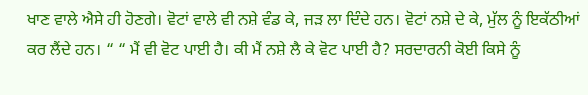ਖਾਣ ਵਾਲੇ ਐਸੇ ਹੀ ਹੋਣਗੇ। ਵੋਟਾਂ ਵਾਲੇ ਵੀ ਨਸ਼ੇ ਵੰਡ ਕੇ, ਜੜ ਲਾ ਦਿੰਦੇ ਹਨ। ਵੋਟਾਂ ਨਸ਼ੇ ਦੇ ਕੇ, ਮੁੱਲ ਨੂੰ ਇਕੱਠੀਆਂ ਕਰ ਲੈਂਦੇ ਹਨ। “ “ ਮੈਂ ਵੀ ਵੋਟ ਪਾਈ ਹੈ। ਕੀ ਮੈਂ ਨਸ਼ੇ ਲੈ ਕੇ ਵੋਟ ਪਾਈ ਹੈ? ਸਰਦਾਰਨੀ ਕੋਈ ਕਿਸੇ ਨੂੰ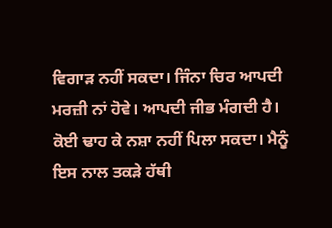ਵਿਗਾੜ ਨਹੀਂ ਸਕਦਾ। ਜਿੰਨਾ ਚਿਰ ਆਪਦੀ ਮਰਜ਼ੀ ਨਾਂ ਹੋਵੇ। ਆਪਦੀ ਜੀਭ ਮੰਗਦੀ ਹੈ। ਕੋਈ ਢਾਹ ਕੇ ਨਸ਼ਾ ਨਹੀਂ ਪਿਲਾ ਸਕਦਾ। ਮੈਨੂੰ ਇਸ ਨਾਲ ਤਕੜੇ ਹੱਥੀ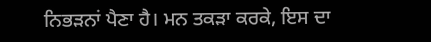ਨਿਭੜਨਾਂ ਪੈਣਾ ਹੈ। ਮਨ ਤਕੜਾ ਕਰਕੇ, ਇਸ ਦਾ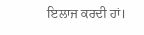ਇਲਾਜ ਕਰਦੀ ਹਾਂ।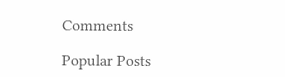Comments

Popular Posts